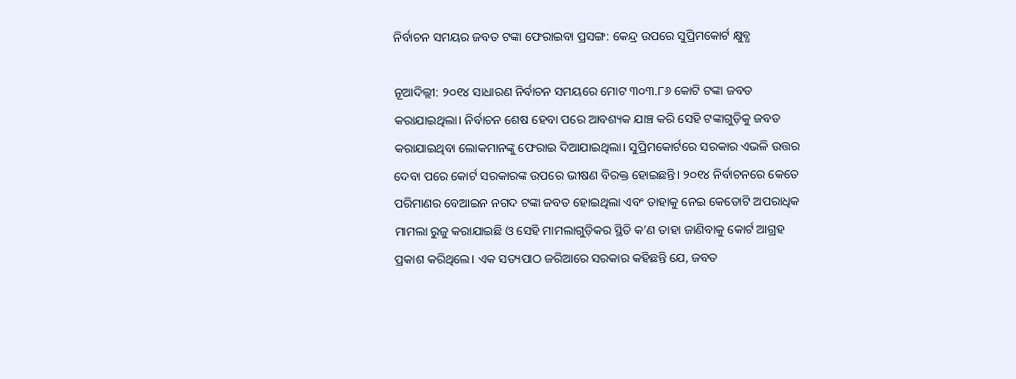ନିର୍ବାଚନ ସମୟର ଜବତ ଟଙ୍କା ଫେରାଇବା ପ୍ରସଙ୍ଗ: କେନ୍ଦ୍ର ଉପରେ ସୁପ୍ରିମକୋର୍ଟ କ୍ଷୁବ୍ଧ

ନୂଆଦିଲ୍ଲୀ: ୨୦୧୪ ସାଧାରଣ ନିର୍ବାଚନ ସମୟରେ ମୋଟ ୩୦୩.୮୬ କୋଟି ଟଙ୍କା ଜବତ କରାଯାଇଥିଲା। ନିର୍ବାଚନ ଶେଷ ହେବା ପରେ ଆବଶ୍ୟକ ଯାଞ୍ଚ କରି ସେହି ଟଙ୍କାଗୁଡ଼ିକୁ ଜବତ କରାଯାଇଥିବା ଲୋକମାନଙ୍କୁ ଫେରାଇ ଦିଆଯାଇଥିଲା। ସୁପ୍ରିମକୋର୍ଟରେ ସରକାର ଏଭଳି ଉତ୍ତର ଦେବା ପରେ କୋର୍ଟ ସରକାରଙ୍କ ଉପରେ ଭୀଷଣ ବିରକ୍ତ ହୋଇଛନ୍ତି। ୨୦୧୪ ନିର୍ବାଚନରେ କେତେ ପରିମାଣର ବେଆଇନ ନଗଦ ଟଙ୍କା ଜବତ ହୋଇଥିଲା ଏବଂ ତାହାକୁ ନେଇ କେତୋଟି ଅପରାଧିକ ମାମଲା ରୁଜୁ କରାଯାଇଛି ଓ ସେହି ମାମଲାଗୁଡ଼ିକର ସ୍ଥିତି କ’ଣ ତାହା ଜାଣିବାକୁ କୋର୍ଟ ଆଗ୍ରହ ପ୍ରକାଶ କରିଥିଲେ। ଏକ ସତ୍ୟପାଠ ଜରିଆରେ ସରକାର କହିଛନ୍ତି ଯେ, ଜବତ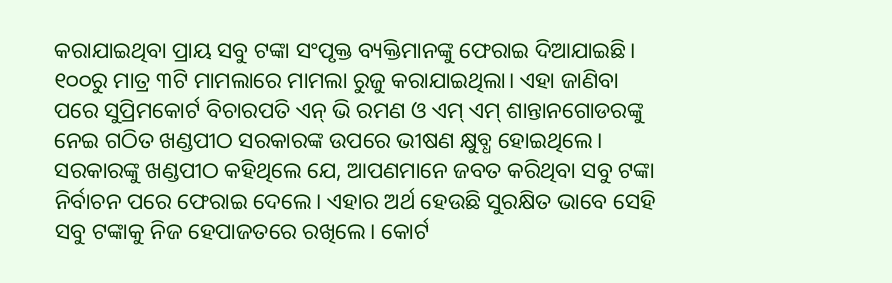କରାଯାଇଥିବା ପ୍ରାୟ ସବୁ ଟଙ୍କା ସଂପୃକ୍ତ ବ୍ୟକ୍ତିମାନଙ୍କୁ ଫେରାଇ ଦିଆଯାଇଛି। ୧୦୦ରୁ ମାତ୍ର ୩ଟି ମାମଲାରେ ମାମଲା ରୁଜୁ କରାଯାଇଥିଲା। ଏହା ଜାଣିବା ପରେ ସୁପ୍ରିମକୋର୍ଟ ବିଚାରପତି ଏନ୍‌ ଭି ରମଣ ଓ ଏମ୍ ଏମ୍ ଶାନ୍ତାନଗୋଡରଙ୍କୁ ନେଇ ଗଠିତ ଖଣ୍ଡପୀଠ ସରକାରଙ୍କ ଉପରେ ଭୀଷଣ କ୍ଷୁବ୍ଧ ହୋଇଥିଲେ। ସରକାରଙ୍କୁ ଖଣ୍ଡପୀଠ କହିଥିଲେ ଯେ, ଆପଣମାନେ ଜବତ କରିଥିବା ସବୁ ଟଙ୍କା ନିର୍ବାଚନ ପରେ ଫେରାଇ ଦେଲେ। ଏହାର ଅର୍ଥ ହେଉଛି ସୁରକ୍ଷିତ ଭାବେ ସେହି ସବୁ ଟଙ୍କାକୁ ନିଜ ହେପାଜତରେ ରଖିଲେ। କୋର୍ଟ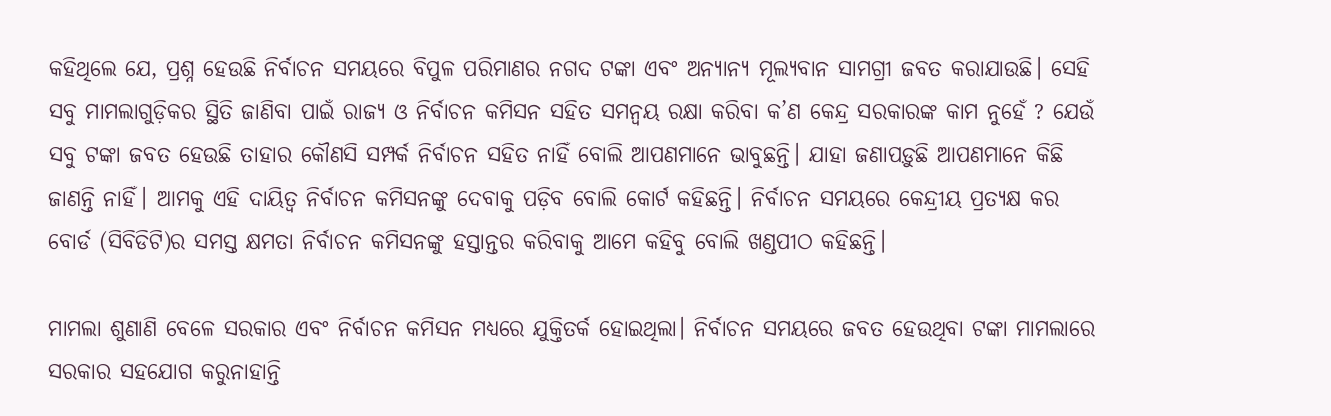କହିଥିଲେ ଯେ, ପ୍ରଶ୍ନ ହେଉଛି ନିର୍ବାଚନ ସମୟରେ ବିପୁଳ ପରିମାଣର ନଗଦ ଟଙ୍କା ଏବଂ ଅନ୍ୟାନ୍ୟ ମୂଲ୍ୟବାନ ସାମଗ୍ରୀ ଜବତ କରାଯାଉଛି। ସେହି ସବୁ ମାମଲାଗୁଡ଼ିକର ସ୍ଥିତି ଜାଣିବା ପାଇଁ ରାଜ୍ୟ ଓ ନିର୍ବାଚନ କମିସନ ସହିତ ସମନ୍ବୟ ରକ୍ଷା କରିବା କ’ଣ କେନ୍ଦ୍ର ସରକାରଙ୍କ କାମ ନୁହେଁ ? ଯେଉଁ ସବୁ ଟଙ୍କା ଜବତ ହେଉଛି ତାହାର କୌଣସି ସମ୍ପର୍କ ନିର୍ବାଚନ ସହିତ ନାହିଁ ବୋଲି ଆପଣମାନେ ଭାବୁଛନ୍ତି। ଯାହା ଜଣାପଡ଼ୁଛି ଆପଣମାନେ କିଛି ଜାଣନ୍ତି ନାହିଁ। ଆମକୁ ଏହି ଦାୟିତ୍ବ ନିର୍ବାଚନ କମିସନଙ୍କୁ ଦେବାକୁ ପଡ଼ିବ ବୋଲି କୋର୍ଟ କହିଛନ୍ତି। ନିର୍ବାଚନ ସମୟରେ କେନ୍ଦ୍ରୀୟ ପ୍ରତ୍ୟକ୍ଷ କର ବୋର୍ଡ (ସିବିଡିଟି)ର ସମସ୍ତ କ୍ଷମତା ନିର୍ବାଚନ କମିସନଙ୍କୁ ହସ୍ତାନ୍ତର କରିବାକୁ ଆମେ କହିବୁ ବୋଲି ଖଣ୍ଡପୀଠ କହିଛନ୍ତି।

ମାମଲା ଶୁଣାଣି ବେଳେ ସରକାର ଏବଂ ନିର୍ବାଚନ କମିସନ ମଧ୍ୟରେ ଯୁକ୍ତିତର୍କ ହୋଇଥିଲା। ନିର୍ବାଚନ ସମୟରେ ଜବତ ହେଉଥିବା ଟଙ୍କା ମାମଲାରେ ସରକାର ସହଯୋଗ କରୁନାହାନ୍ତି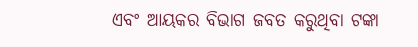ଏବଂ ଆୟକର ବିଭାଗ ଜବତ କରୁଥିବା ଟଙ୍କା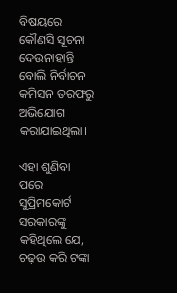ବିଷୟରେ କୌଣସି ସୂଚନା ଦେଉନାହାନ୍ତି ବୋଲି ନିର୍ବାଚନ କମିସନ ତରଫରୁ ଅଭିଯୋଗ କରାଯାଇଥିଲା।

ଏହା ଶୁଣିବା ପରେ ସୁପ୍ରିମକୋର୍ଟ ସରକାରଙ୍କୁ କହିଥିଲେ ଯେ, ଚଢ଼ଉ କରି ଟଙ୍କା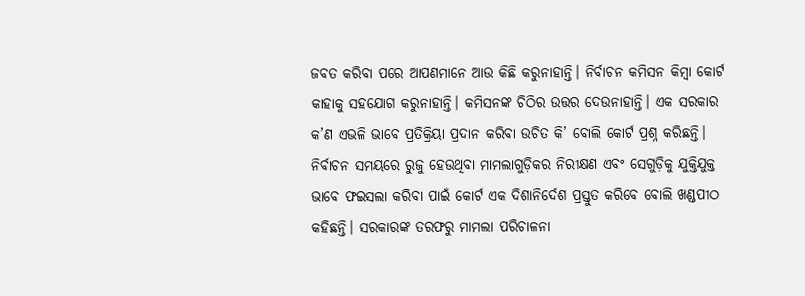ଜବତ କରିବା ପରେ ଆପଣମାନେ ଆଉ କିଛି କରୁନାହାନ୍ତି। ନିର୍ବାଚନ କମିସନ କିମ୍ବା କୋର୍ଟ କାହାକୁ ସହଯୋଗ କରୁନାହାନ୍ତି। କମିସନଙ୍କ ଚିଠିର ଉତ୍ତର ଦେଉନାହାନ୍ତି। ଏକ ସରକାର କ’ଣ ଏଭଳି ଭାବେ ପ୍ରତିକ୍ରିୟା ପ୍ରଦାନ କରିବା ଉଚିତ କି’ ବୋଲି କୋର୍ଟ ପ୍ରଶ୍ନ କରିଛନ୍ତି। ନିର୍ବାଚନ ସମୟରେ ରୁଜୁ ହେଉଥିବା ମାମଲାଗୁଡ଼ିକର ନିରୀକ୍ଷଣ ଏବଂ ସେଗୁଡ଼ିକୁ ଯୁକ୍ତିଯୁକ୍ତ ଭାବେ ଫଇସଲା କରିବା ପାଇଁ କୋର୍ଟ ଏକ ଦିଶାନିର୍ଦେଶ ପ୍ରସ୍ତୁତ କରିବେ ବୋଲି ଖଣ୍ଡପୀଠ କହିଛନ୍ତି। ସରକାରଙ୍କ ତରଫରୁ ମାମଲା ପରିଚାଳନା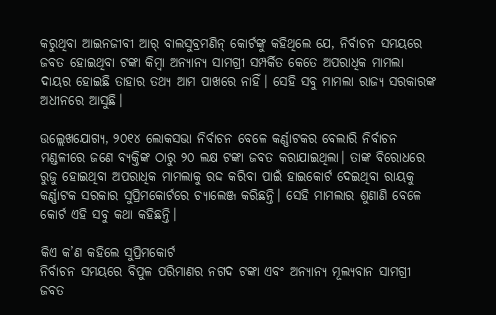କରୁଥିବା ଆଇନଜୀବୀ ଆର୍‌ ବାଲସୁବ୍ରମଣିନ୍ କୋର୍ଟଙ୍କୁ କହିଥିଲେ ଯେ, ନିର୍ବାଚନ ସମୟରେ ଜବତ ହୋଇଥିବା ଟଙ୍କା କିମ୍ବା ଅନ୍ୟାନ୍ୟ ସାମଗ୍ରୀ ସମ୍ପର୍କିତ କେତେ ଅପରାଧିକ ମାମଲା ଦାୟର ହୋଇଛି ତାହାର ତଥ୍ୟ ଆମ ପାଖରେ ନାହିଁ। ସେହି ସବୁ ମାମଲା ରାଜ୍ୟ ସରକାରଙ୍କ ଅଧୀନରେ ଆସୁଛି।

ଉଲ୍ଲେଖଯୋଗ୍ୟ, ୨୦୧୪ ଲୋକସଭା ନିର୍ବାଚନ ବେଳେ କର୍ଣ୍ଣାଟକର ବେଲାରି ନିର୍ବାଚନ ମଣ୍ଡଳୀରେ ଜଣେ ବ୍ୟକ୍ତିଙ୍କ ଠାରୁ ୨୦ ଲକ୍ଷ ଟଙ୍କା ଜବତ କରାଯାଇଥିଲା। ତାଙ୍କ ବିରୋଧରେ ରୁଜୁ ହୋଇଥିବା ଅପରାଧିକ ମାମଲାକୁ ରଦ୍ଦ କରିବା ପାଇଁ ହାଇକୋର୍ଟ ଦେଇଥିବା ରାୟକୁ କର୍ଣ୍ଣାଟକ ସରକାର ସୁପ୍ରିମକୋର୍ଟରେ ଚ୍ୟାଲେଞ୍ଜ କରିଛନ୍ତି। ସେହି ମାମଲାର ଶୁଣାଣି ବେଳେ କୋର୍ଟ ଏହି ସବୁ କଥା କହିଛନ୍ତି।

କିଏ କ’ଣ କହିଲେ ସୁପ୍ରିମକୋର୍ଟ
ନିର୍ବାଚନ ସମୟରେ ବିପୁଳ ପରିମାଣର ନଗଦ ଟଙ୍କା ଏବଂ ଅନ୍ୟାନ୍ୟ ମୂଲ୍ୟବାନ ସାମଗ୍ରୀ ଜବତ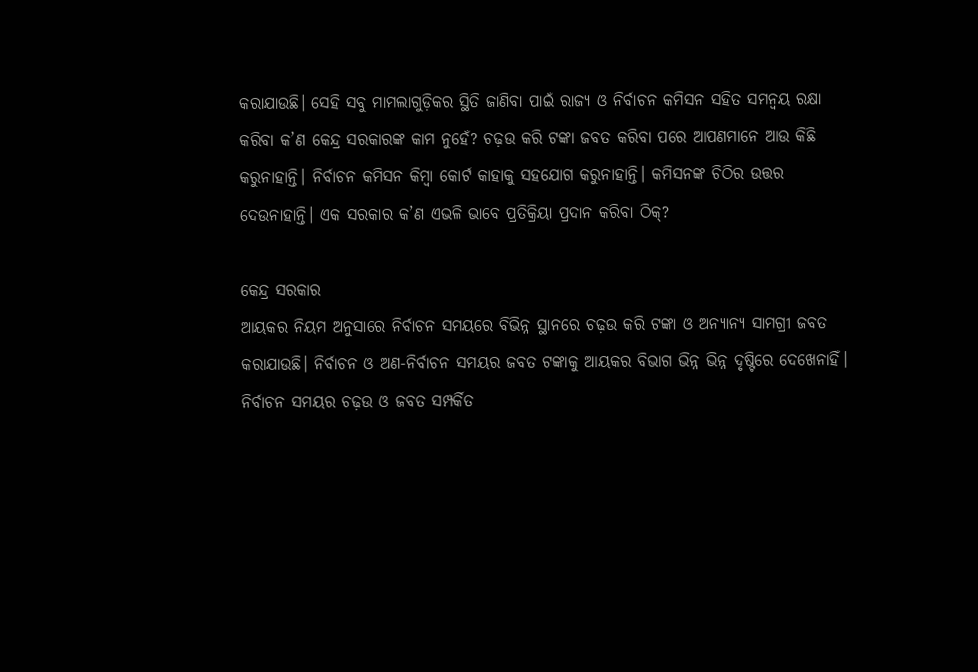କରାଯାଉଛି। ସେହି ସବୁ ମାମଲାଗୁଡ଼ିକର ସ୍ଥିତି ଜାଣିବା ପାଇଁ ରାଜ୍ୟ ଓ ନିର୍ବାଚନ କମିସନ ସହିତ ସମନ୍ବୟ ରକ୍ଷା କରିବା କ’ଣ କେନ୍ଦ୍ର ସରକାରଙ୍କ କାମ ନୁହେଁ? ଚଢ଼ଉ କରି ଟଙ୍କା ଜବତ କରିବା ପରେ ଆପଣମାନେ ଆଉ କିଛି କରୁନାହାନ୍ତି। ନିର୍ବାଚନ କମିସନ କିମ୍ବା କୋର୍ଟ କାହାକୁ ସହଯୋଗ କରୁନାହାନ୍ତି। କମିସନଙ୍କ ଚିଠିର ଉତ୍ତର ଦେଉନାହାନ୍ତି। ଏକ ସରକାର କ’ଣ ଏଭଳି ଭାବେ ପ୍ରତିକ୍ରିୟା ପ୍ରଦାନ କରିବା ଠିକ୍?

କେନ୍ଦ୍ର ସରକାର
ଆୟକର ନିୟମ ଅନୁସାରେ ନିର୍ବାଚନ ସମୟରେ ବିଭିନ୍ନ ସ୍ଥାନରେ ଚଢ଼ଉ କରି ଟଙ୍କା ଓ ଅନ୍ୟାନ୍ୟ ସାମଗ୍ରୀ ଜବତ କରାଯାଉଛି। ନିର୍ବାଚନ ଓ ଅଣ-ନିର୍ବାଚନ ସମୟର ଜବତ ଟଙ୍କାକୁ ଆୟକର ବିଭାଗ ଭିନ୍ନ ଭିନ୍ନ ଦୃଷ୍ଟିରେ ଦେଖେନାହିଁ। ନିର୍ବାଚନ ସମୟର ଚଢ଼ଉ ଓ ଜବତ ସମ୍ପର୍କିତ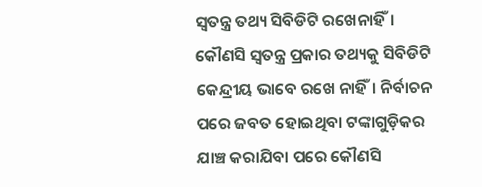ସ୍ବତନ୍ତ୍ର ତଥ୍ୟ ସିବିଡିଟି ରଖେନାହିଁ। କୌଣସି ସ୍ବତନ୍ତ୍ର ପ୍ରକାର ତଥ୍ୟକୁ ସିବିଡିଟି କେନ୍ଦ୍ରୀୟ ଭାବେ ରଖେ ନାହିଁ। ନିର୍ବାଚନ ପରେ ଜବତ ହୋଇଥିବା ଟଙ୍କାଗୁଡ଼ିକର ଯାଞ୍ଚ କରାଯିବା ପରେ କୌଣସି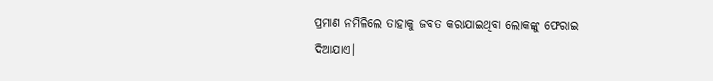ପ୍ରମାଣ ନମିଳିଲେ ତାହାକୁ ଜବତ କରାଯାଇଥିବା ଲୋକଙ୍କୁ ଫେରାଇ ଦିଆଯାଏ।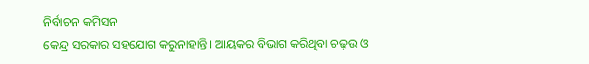ନିର୍ବାଚନ କମିସନ
କେନ୍ଦ୍ର ସରକାର ସହଯୋଗ କରୁନାହାନ୍ତି। ଆୟକର ବିଭାଗ କରିଥିବା ଚଢ଼ଉ ଓ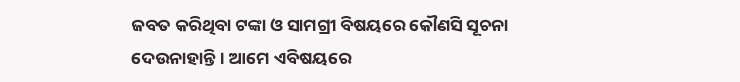ଜବତ କରିଥିବା ଟଙ୍କା ଓ ସାମଗ୍ରୀ ବିଷୟରେ କୌଣସି ସୂଚନା ଦେଉନାହାନ୍ତି। ଆମେ ଏବିଷୟରେ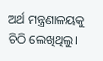ଅର୍ଥ ମନ୍ତ୍ରଣାଳୟକୁ ଚିଠି ଲେଖିଥିଲୁ।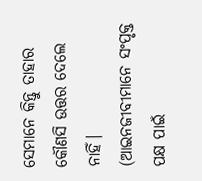ସେମାନେ କିନ୍ତୁ ତାହାର କୌଣସି ଉତ୍ତର ଦେଲେ ନାହିଁ।
(ଆଇନଜୀବୀମାନେ ସଂପୃକ୍ତ ପକ୍ଷ ପାଇଁ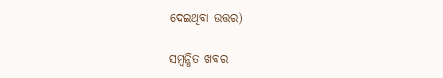ଦେଇଥିବା ଉତ୍ତର)

ସମ୍ବନ୍ଧିତ ଖବର